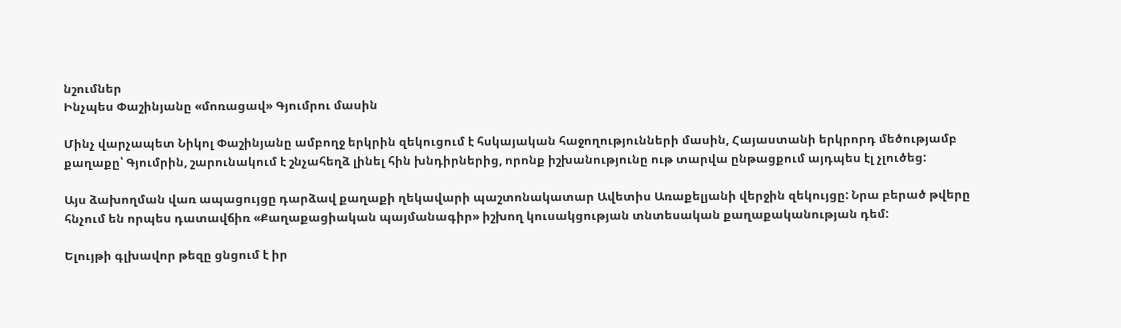նշումներ
Ինչպես Փաշինյանը «մոռացավ» Գյումրու մասին

Մինչ վարչապետ Նիկոլ Փաշինյանը ամբողջ երկրին զեկուցում է հսկայական հաջողությունների մասին, Հայաստանի երկրորդ մեծությամբ քաղաքը՝ Գյումրին, շարունակում է շնչահեղձ լինել հին խնդիրներից, որոնք իշխանությունը ութ տարվա ընթացքում այդպես էլ չլուծեց:

Այս ձախողման վառ ապացույցը դարձավ քաղաքի ղեկավարի պաշտոնակատար Ավետիս Առաքելյանի վերջին զեկույցը: Նրա բերած թվերը հնչում են որպես դատավճիռ «Քաղաքացիական պայմանագիր» իշխող կուսակցության տնտեսական քաղաքականության դեմ:

Ելույթի գլխավոր թեզը ցնցում է իր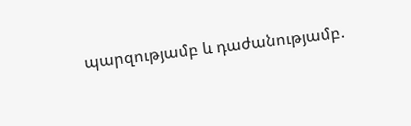պարզությամբ և դաժանությամբ.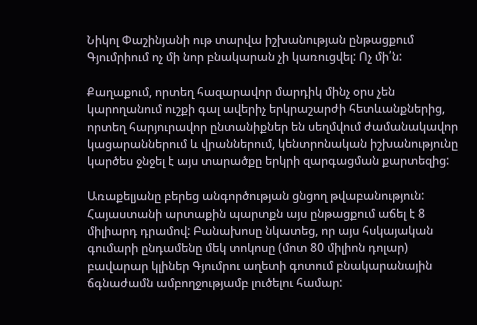Նիկոլ Փաշինյանի ութ տարվա իշխանության ընթացքում Գյումրիում ոչ մի նոր բնակարան չի կառուցվել: Ոչ մի՛ն:

Քաղաքում, որտեղ հազարավոր մարդիկ մինչ օրս չեն կարողանում ուշքի գալ ավերիչ երկրաշարժի հետևանքներից, որտեղ հարյուրավոր ընտանիքներ են սեղմվում ժամանակավոր կացարաններում և վրաններում, կենտրոնական իշխանությունը կարծես ջնջել է այս տարածքը երկրի զարգացման քարտեզից:

Առաքելյանը բերեց անգործության ցնցող թվաբանություն: Հայաստանի արտաքին պարտքն այս ընթացքում աճել է 8 միլիարդ դրամով: Բանախոսը նկատեց, որ այս հսկայական գումարի ընդամենը մեկ տոկոսը (մոտ 80 միլիոն դոլար) բավարար կլիներ Գյումրու աղետի գոտում բնակարանային ճգնաժամն ամբողջությամբ լուծելու համար: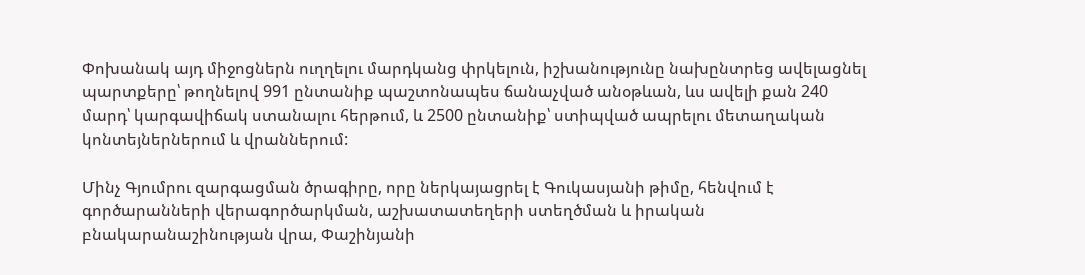Փոխանակ այդ միջոցներն ուղղելու մարդկանց փրկելուն, իշխանությունը նախընտրեց ավելացնել պարտքերը՝ թողնելով 991 ընտանիք պաշտոնապես ճանաչված անօթևան, ևս ավելի քան 240 մարդ՝ կարգավիճակ ստանալու հերթում, և 2500 ընտանիք՝ ստիպված ապրելու մետաղական կոնտեյներներում և վրաններում:

Մինչ Գյումրու զարգացման ծրագիրը, որը ներկայացրել է Գուկասյանի թիմը, հենվում է գործարանների վերագործարկման, աշխատատեղերի ստեղծման և իրական բնակարանաշինության վրա, Փաշինյանի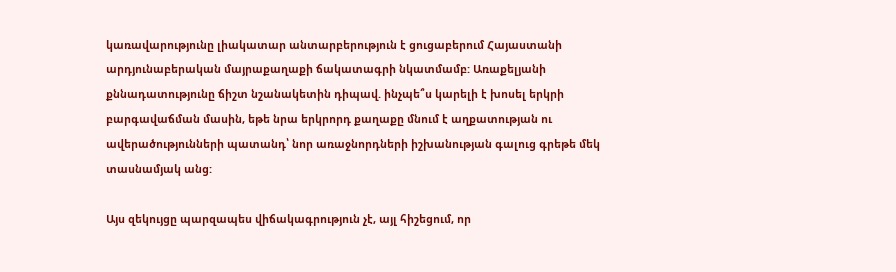կառավարությունը լիակատար անտարբերություն է ցուցաբերում Հայաստանի արդյունաբերական մայրաքաղաքի ճակատագրի նկատմամբ: Առաքելյանի քննադատությունը ճիշտ նշանակետին դիպավ. ինչպե՞ս կարելի է խոսել երկրի բարգավաճման մասին, եթե նրա երկրորդ քաղաքը մնում է աղքատության ու ավերածությունների պատանդ՝ նոր առաջնորդների իշխանության գալուց գրեթե մեկ տասնամյակ անց:

Այս զեկույցը պարզապես վիճակագրություն չէ, այլ հիշեցում, որ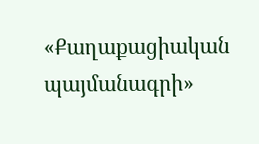«Քաղաքացիական պայմանագրի»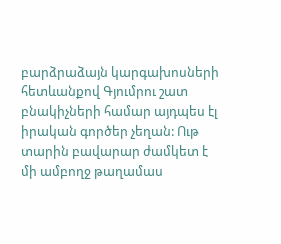բարձրաձայն կարգախոսների հետևանքով Գյումրու շատ բնակիչների համար այդպես էլ իրական գործեր չեղան: Ութ տարին բավարար ժամկետ է մի ամբողջ թաղամաս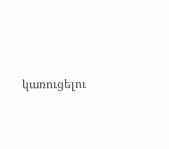կառուցելու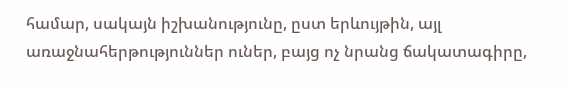համար, սակայն իշխանությունը, ըստ երևույթին, այլ առաջնահերթություններ ուներ, բայց ոչ նրանց ճակատագիրը,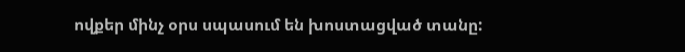ովքեր մինչ օրս սպասում են խոստացված տանը: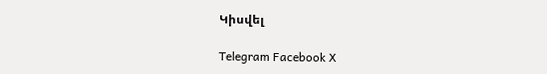Կիսվել

Telegram Facebook X